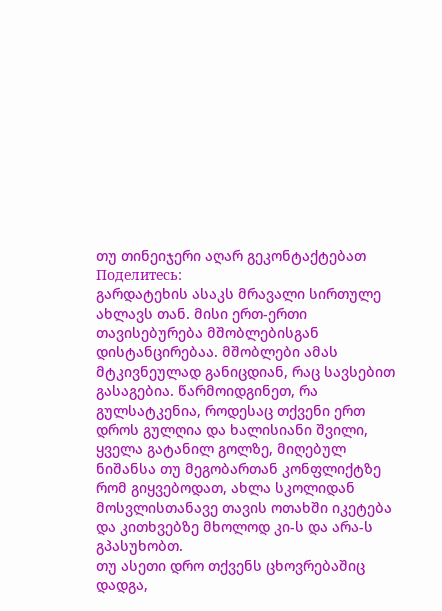თუ თინეიჯერი აღარ გეკონტაქტებათ
Поделитесь:
გარდატეხის ასაკს მრავალი სირთულე ახლავს თან. მისი ერთ-ერთი თავისებურება მშობლებისგან დისტანცირებაა. მშობლები ამას მტკივნეულად განიცდიან, რაც სავსებით გასაგებია. წარმოიდგინეთ, რა გულსატკენია, როდესაც თქვენი ერთ დროს გულღია და ხალისიანი შვილი, ყველა გატანილ გოლზე, მიღებულ ნიშანსა თუ მეგობართან კონფლიქტზე რომ გიყვებოდათ, ახლა სკოლიდან მოსვლისთანავე თავის ოთახში იკეტება და კითხვებზე მხოლოდ კი-ს და არა-ს გპასუხობთ.
თუ ასეთი დრო თქვენს ცხოვრებაშიც დადგა,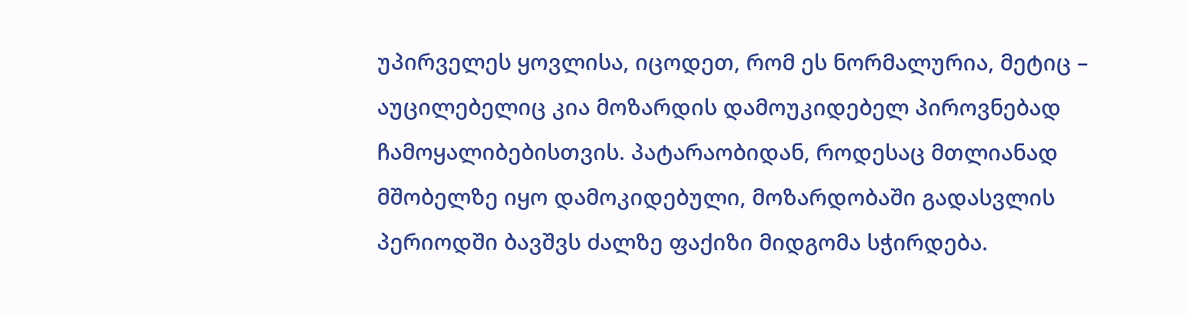უპირველეს ყოვლისა, იცოდეთ, რომ ეს ნორმალურია, მეტიც – აუცილებელიც კია მოზარდის დამოუკიდებელ პიროვნებად ჩამოყალიბებისთვის. პატარაობიდან, როდესაც მთლიანად მშობელზე იყო დამოკიდებული, მოზარდობაში გადასვლის პერიოდში ბავშვს ძალზე ფაქიზი მიდგომა სჭირდება.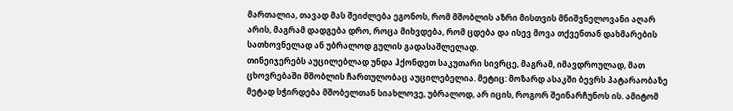მართალია, თავად მას შეიძლება ეგონოს, რომ მშობლის აზრი მისთვის მნიშვნელოვანი აღარ არის, მაგრამ დადგება დრო, როცა მიხვდება, რომ ცდება და ისევ მოვა თქვენთან დახმარების სათხოვნელად ან უბრალოდ გულის გადასაშლელად.
თინეიჯერებს აუცილებლად უნდა ჰქონდეთ საკუთარი სივრცე, მაგრამ, იმავდროულად, მათ ცხოვრებაში მშობლის ჩართულობაც აუცილებელია. მეტიც: მოზარდ ასაკში ბევრს პატარაობაზე მეტად სჭირდება მშობელთან სიახლოვე, უბრალოდ, არ იცის, როგორ შეინარჩუნოს ის. ამიტომ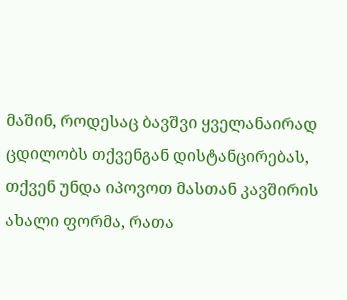მაშინ, როდესაც ბავშვი ყველანაირად ცდილობს თქვენგან დისტანცირებას, თქვენ უნდა იპოვოთ მასთან კავშირის ახალი ფორმა, რათა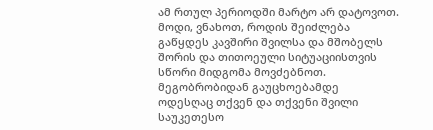ამ რთულ პერიოდში მარტო არ დატოვოთ.
მოდი, ვნახოთ, როდის შეიძლება გაწყდეს კავშირი შვილსა და მშობელს შორის და თითოეული სიტუაციისთვის სწორი მიდგომა მოვძებნოთ.
მეგობრობიდან გაუცხოებამდე
ოდესღაც თქვენ და თქვენი შვილი საუკეთესო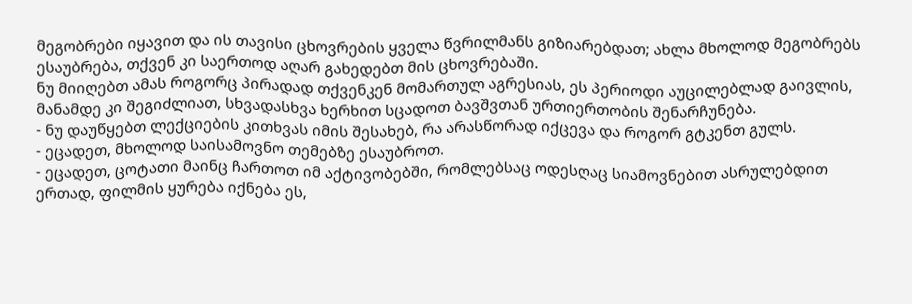მეგობრები იყავით და ის თავისი ცხოვრების ყველა წვრილმანს გიზიარებდათ; ახლა მხოლოდ მეგობრებს ესაუბრება, თქვენ კი საერთოდ აღარ გახედებთ მის ცხოვრებაში.
ნუ მიიღებთ ამას როგორც პირადად თქვენკენ მომართულ აგრესიას, ეს პერიოდი აუცილებლად გაივლის, მანამდე კი შეგიძლიათ, სხვადასხვა ხერხით სცადოთ ბავშვთან ურთიერთობის შენარჩუნება.
- ნუ დაუწყებთ ლექციების კითხვას იმის შესახებ, რა არასწორად იქცევა და როგორ გტკენთ გულს.
- ეცადეთ, მხოლოდ საისამოვნო თემებზე ესაუბროთ.
- ეცადეთ, ცოტათი მაინც ჩართოთ იმ აქტივობებში, რომლებსაც ოდესღაც სიამოვნებით ასრულებდით ერთად, ფილმის ყურება იქნება ეს,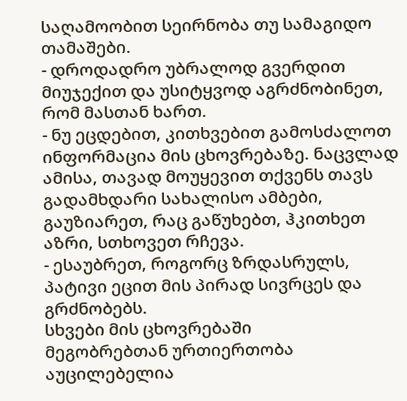საღამოობით სეირნობა თუ სამაგიდო თამაშები.
- დროდადრო უბრალოდ გვერდით მიუჯექით და უსიტყვოდ აგრძნობინეთ, რომ მასთან ხართ.
- ნუ ეცდებით, კითხვებით გამოსძალოთ ინფორმაცია მის ცხოვრებაზე. ნაცვლად ამისა, თავად მოუყევით თქვენს თავს გადამხდარი სახალისო ამბები, გაუზიარეთ, რაც გაწუხებთ, ჰკითხეთ აზრი, სთხოვეთ რჩევა.
- ესაუბრეთ, როგორც ზრდასრულს, პატივი ეცით მის პირად სივრცეს და გრძნობებს.
სხვები მის ცხოვრებაში
მეგობრებთან ურთიერთობა აუცილებელია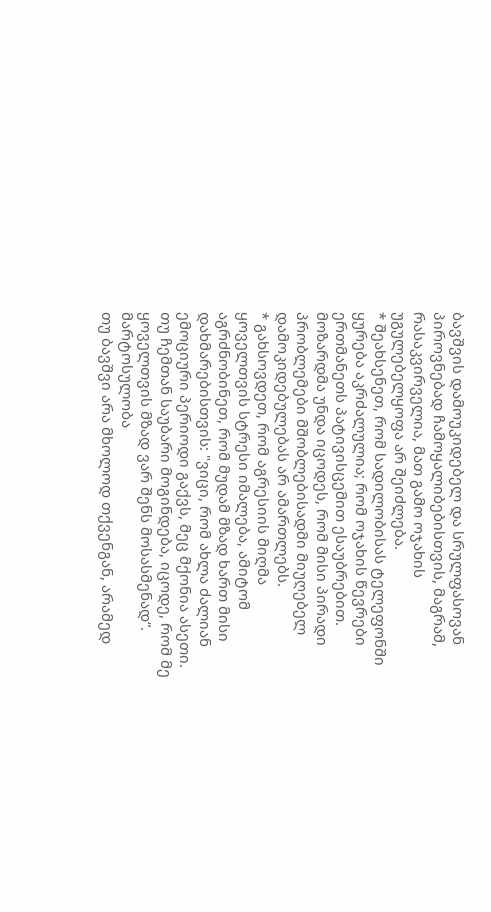ბავშვის დამოუკიდებელ და სრულფასოვან პიროვნებად ჩამოყალიბებისთვის, მაგრამ, რასაკვირველია, მათ გამო ოჯახის უგულებელყოფა არ შეიძლება.
* შეახსენეთ, რომ სადილობისას ტელეფონში ყურება აკრძალულია; რომ ოჯახის წევრები ერთმანეთს პატივისცემით ესაუბრებით. მოზარდმა უნდა იცოდეს, რომ მისი პირადი პრობლემები მშობლებისადმი მიუღებელ დამოკიდებულებას არ ამართლებს.
* გახსოვდეთ, რომ აგრესიის მიღმა ყოველთვის სტრესი იმალება, ამიტომ აგრძნობინეთ, რომ მუდამ მზად ხართ მისი დახმარებისთვის: "ვიცი, რომ ახლა ძალიან ემოციური პერიოდი გაქვს, მეც მქონია ასეთი. თუ ჩემთან საუბარი მოგინდება, იცოდე, რომ მე ყოველთვის მზად ვარ შენს მოსასმენად“.
მარტოსულობა
თუ ბავშვი არა მხოლოდ თქვენგან, არამედ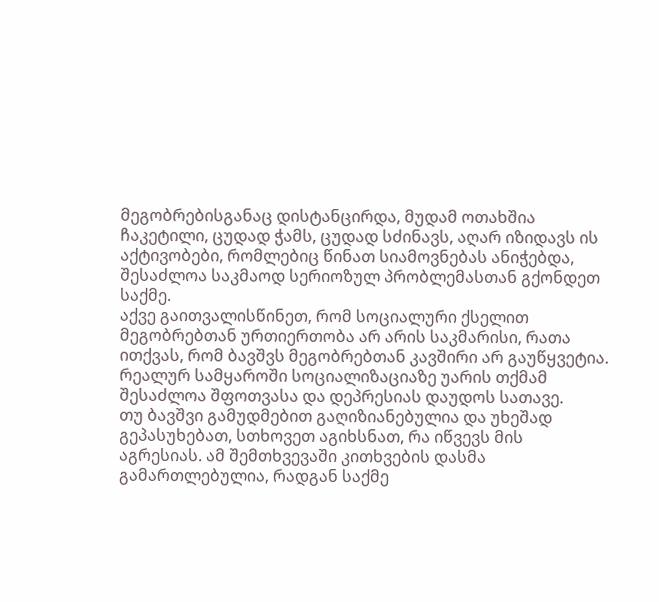მეგობრებისგანაც დისტანცირდა, მუდამ ოთახშია ჩაკეტილი, ცუდად ჭამს, ცუდად სძინავს, აღარ იზიდავს ის აქტივობები, რომლებიც წინათ სიამოვნებას ანიჭებდა, შესაძლოა საკმაოდ სერიოზულ პრობლემასთან გქონდეთ საქმე.
აქვე გაითვალისწინეთ, რომ სოციალური ქსელით მეგობრებთან ურთიერთობა არ არის საკმარისი, რათა ითქვას, რომ ბავშვს მეგობრებთან კავშირი არ გაუწყვეტია. რეალურ სამყაროში სოციალიზაციაზე უარის თქმამ შესაძლოა შფოთვასა და დეპრესიას დაუდოს სათავე.
თუ ბავშვი გამუდმებით გაღიზიანებულია და უხეშად გეპასუხებათ, სთხოვეთ აგიხსნათ, რა იწვევს მის აგრესიას. ამ შემთხვევაში კითხვების დასმა გამართლებულია, რადგან საქმე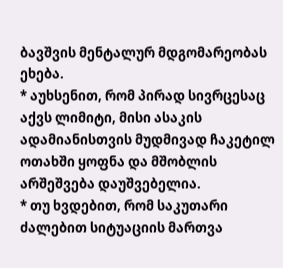ბავშვის მენტალურ მდგომარეობას ეხება.
* აუხსენით, რომ პირად სივრცესაც აქვს ლიმიტი, მისი ასაკის ადამიანისთვის მუდმივად ჩაკეტილ ოთახში ყოფნა და მშობლის არშეშვება დაუშვებელია.
* თუ ხვდებით, რომ საკუთარი ძალებით სიტუაციის მართვა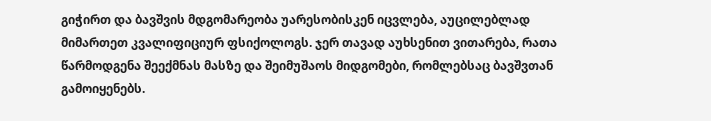გიჭირთ და ბავშვის მდგომარეობა უარესობისკენ იცვლება, აუცილებლად მიმართეთ კვალიფიციურ ფსიქოლოგს. ჯერ თავად აუხსენით ვითარება, რათა წარმოდგენა შეექმნას მასზე და შეიმუშაოს მიდგომები, რომლებსაც ბავშვთან გამოიყენებს.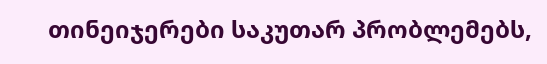თინეიჯერები საკუთარ პრობლემებს,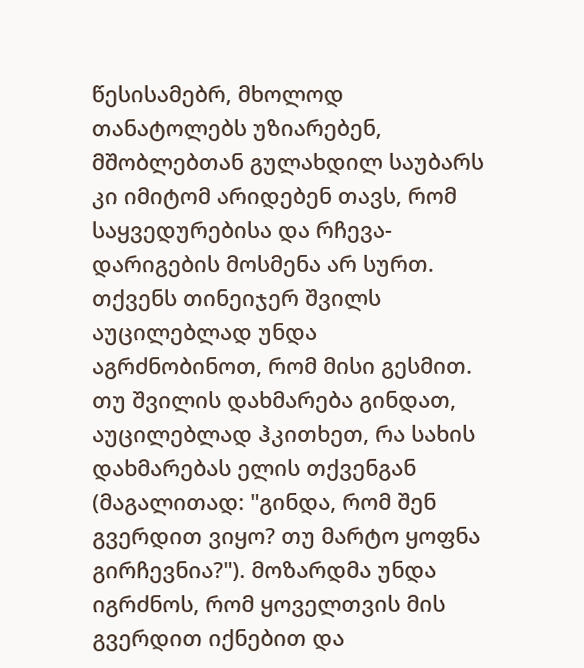წესისამებრ, მხოლოდ თანატოლებს უზიარებენ, მშობლებთან გულახდილ საუბარს კი იმიტომ არიდებენ თავს, რომ საყვედურებისა და რჩევა-დარიგების მოსმენა არ სურთ. თქვენს თინეიჯერ შვილს აუცილებლად უნდა აგრძნობინოთ, რომ მისი გესმით.
თუ შვილის დახმარება გინდათ, აუცილებლად ჰკითხეთ, რა სახის დახმარებას ელის თქვენგან (მაგალითად: "გინდა, რომ შენ გვერდით ვიყო? თუ მარტო ყოფნა გირჩევნია?"). მოზარდმა უნდა იგრძნოს, რომ ყოველთვის მის გვერდით იქნებით და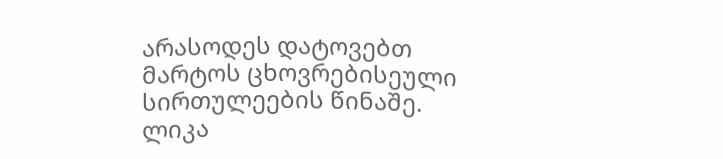არასოდეს დატოვებთ მარტოს ცხოვრებისეული სირთულეების წინაშე.
ლიკა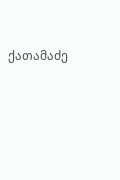ქათამაძე